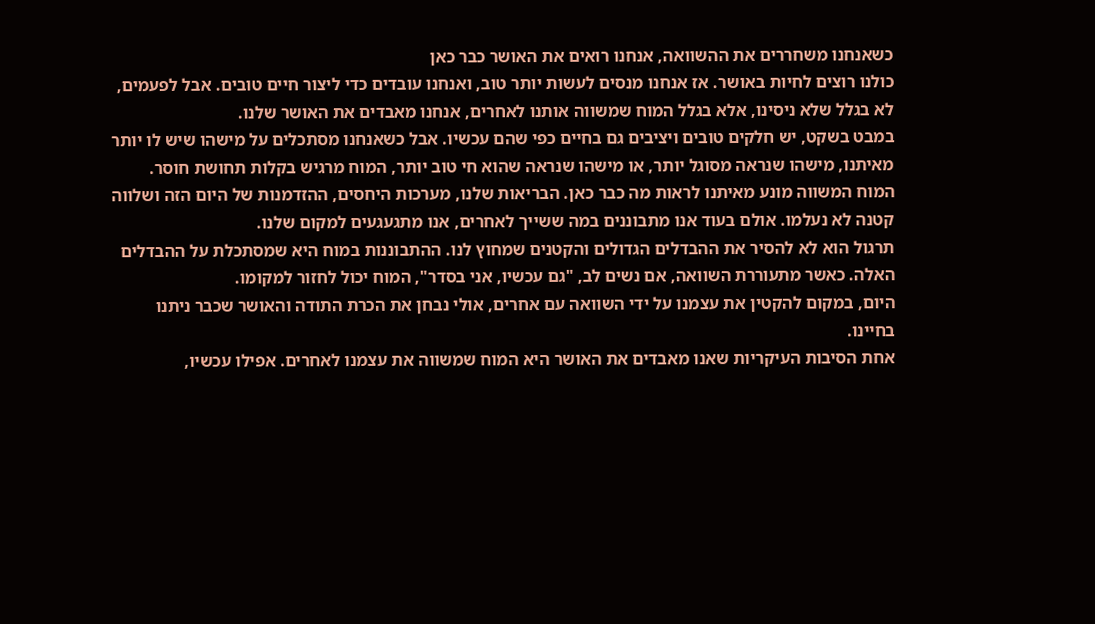כשאנחנו משחררים את ההשוואה, אנחנו רואים את האושר כבר כאן
כולנו רוצים לחיות באושר. אז אנחנו מנסים לעשות יותר טוב, ואנחנו עובדים כדי ליצור חיים טובים. אבל לפעמים, לא בגלל שלא ניסינו, אלא בגלל המוח שמשווה אותנו לאחרים, אנחנו מאבדים את האושר שלנו.
במבט בשקט, יש חלקים טובים ויציבים גם בחיים כפי שהם עכשיו. אבל כשאנחנו מסתכלים על מישהו שיש לו יותר מאיתנו, מישהו שנראה מסוגל יותר, או מישהו שנראה שהוא חי טוב יותר, המוח מרגיש בקלות תחושת חוסר.
המוח המשווה מונע מאיתנו לראות מה כבר כאן. הבריאות שלנו, מערכות היחסים, ההזדמנות של היום הזה ושלווה קטנה לא נעלמו. אולם בעוד אנו מתבוננים במה ששייך לאחרים, אנו מתגעגעים למקום שלנו.
תרגול הוא לא להסיר את ההבדלים הגדולים והקטנים שמחוץ לנו. ההתבוננות במוח היא שמסתכלת על ההבדלים האלה. כאשר מתעוררת השוואה, אם נשים לב, "גם עכשיו, אני בסדר", המוח יכול לחזור למקומו.
היום, במקום להקטין את עצמנו על ידי השוואה עם אחרים, אולי נבחן את הכרת התודה והאושר שכבר ניתנו בחיינו.
אחת הסיבות העיקריות שאנו מאבדים את האושר היא המוח שמשווה את עצמנו לאחרים. אפילו עכשיו,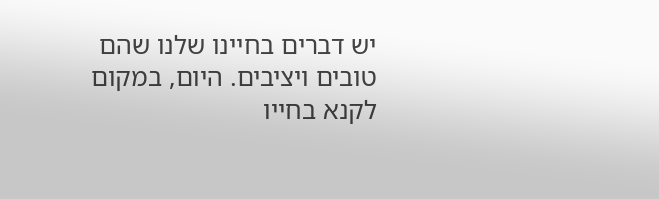יש דברים בחיינו שלנו שהם טובים ויציבים. היום, במקום לקנא בחייו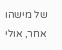של מישהו אחר, אולי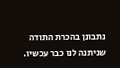נתבונן בהכרת התודה שניתנה לנו כבר עכשיו.